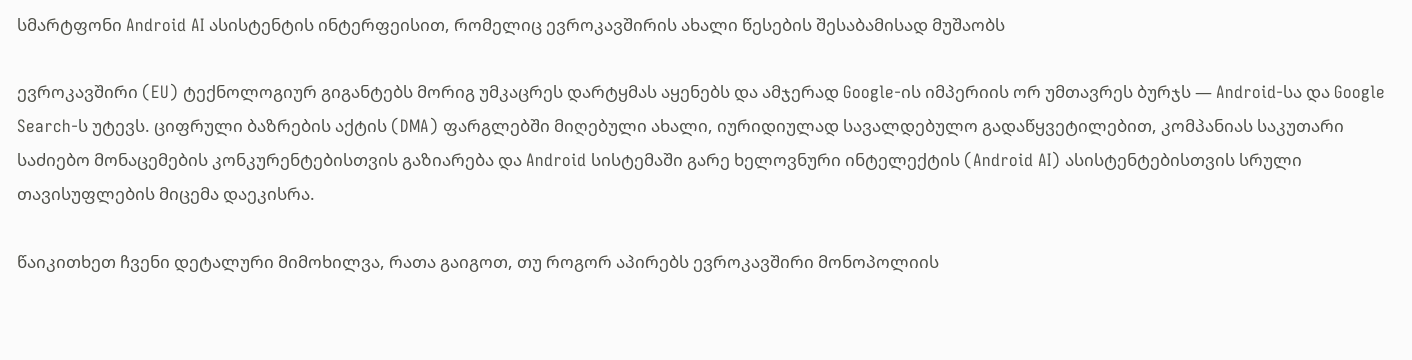სმარტფონი Android AI ასისტენტის ინტერფეისით, რომელიც ევროკავშირის ახალი წესების შესაბამისად მუშაობს

ევროკავშირი (EU) ტექნოლოგიურ გიგანტებს მორიგ უმკაცრეს დარტყმას აყენებს და ამჯერად Google-ის იმპერიის ორ უმთავრეს ბურჯს — Android-სა და Google Search-ს უტევს. ციფრული ბაზრების აქტის (DMA) ფარგლებში მიღებული ახალი, იურიდიულად სავალდებულო გადაწყვეტილებით, კომპანიას საკუთარი საძიებო მონაცემების კონკურენტებისთვის გაზიარება და Android სისტემაში გარე ხელოვნური ინტელექტის (Android AI) ასისტენტებისთვის სრული თავისუფლების მიცემა დაეკისრა.

წაიკითხეთ ჩვენი დეტალური მიმოხილვა, რათა გაიგოთ, თუ როგორ აპირებს ევროკავშირი მონოპოლიის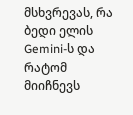მსხვრევას, რა ბედი ელის Gemini-ს და რატომ მიიჩნევს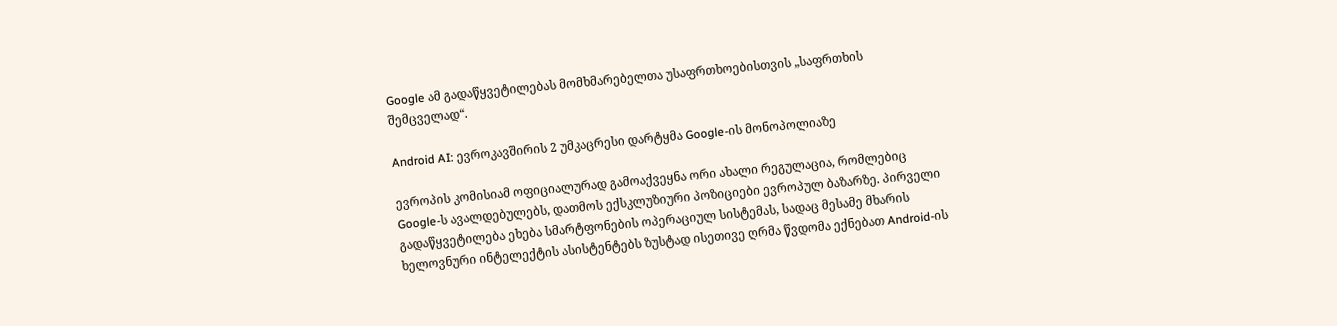Google ამ გადაწყვეტილებას მომხმარებელთა უსაფრთხოებისთვის „საფრთხის შემცველად“.

Android AI: ევროკავშირის 2 უმკაცრესი დარტყმა Google-ის მონოპოლიაზე

ევროპის კომისიამ ოფიციალურად გამოაქვეყნა ორი ახალი რეგულაცია, რომლებიც Google-ს ავალდებულებს, დათმოს ექსკლუზიური პოზიციები ევროპულ ბაზარზე. პირველი გადაწყვეტილება ეხება სმარტფონების ოპერაციულ სისტემას, სადაც მესამე მხარის ხელოვნური ინტელექტის ასისტენტებს ზუსტად ისეთივე ღრმა წვდომა ექნებათ Android-ის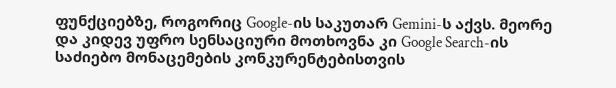ფუნქციებზე, როგორიც Google-ის საკუთარ Gemini-ს აქვს. მეორე და კიდევ უფრო სენსაციური მოთხოვნა კი Google Search-ის საძიებო მონაცემების კონკურენტებისთვის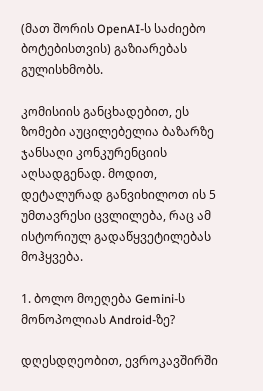(მათ შორის OpenAI-ს საძიებო ბოტებისთვის) გაზიარებას გულისხმობს.

კომისიის განცხადებით, ეს ზომები აუცილებელია ბაზარზე ჯანსაღი კონკურენციის აღსადგენად. მოდით, დეტალურად განვიხილოთ ის 5 უმთავრესი ცვლილება, რაც ამ ისტორიულ გადაწყვეტილებას მოჰყვება.

1. ბოლო მოეღება Gemini-ს მონოპოლიას Android-ზე?

დღესდღეობით, ევროკავშირში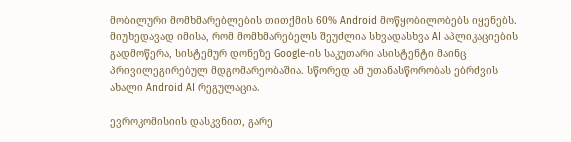მობილური მომხმარებლების თითქმის 60% Android მოწყობილობებს იყენებს. მიუხედავად იმისა, რომ მომხმარებელს შეუძლია სხვადასხვა AI აპლიკაციების გადმოწერა, სისტემურ დონეზე Google-ის საკუთარი ასისტენტი მაინც პრივილეგირებულ მდგომარეობაშია. სწორედ ამ უთანასწორობას ებრძვის ახალი Android AI რეგულაცია.

ევროკომისიის დასკვნით, გარე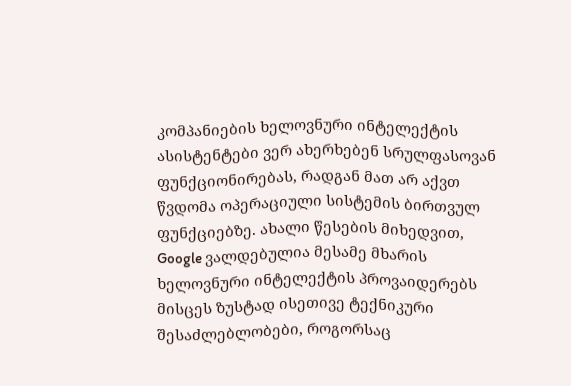კომპანიების ხელოვნური ინტელექტის ასისტენტები ვერ ახერხებენ სრულფასოვან ფუნქციონირებას, რადგან მათ არ აქვთ წვდომა ოპერაციული სისტემის ბირთვულ ფუნქციებზე. ახალი წესების მიხედვით, Google ვალდებულია მესამე მხარის ხელოვნური ინტელექტის პროვაიდერებს მისცეს ზუსტად ისეთივე ტექნიკური შესაძლებლობები, როგორსაც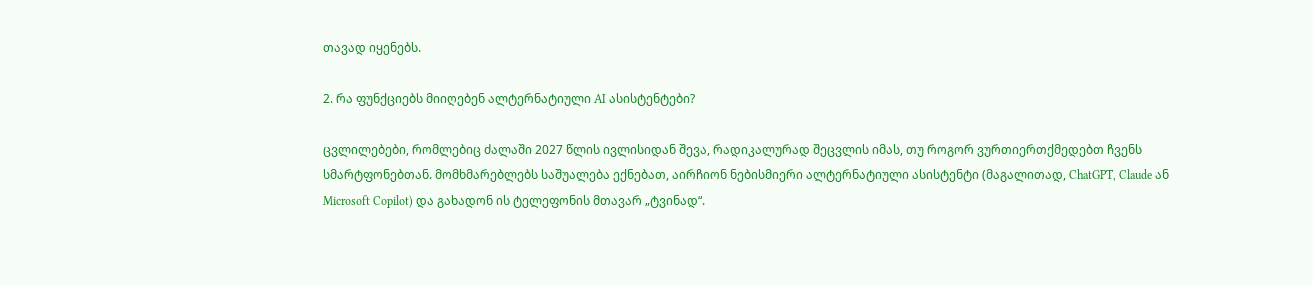თავად იყენებს.

2. რა ფუნქციებს მიიღებენ ალტერნატიული AI ასისტენტები?

ცვლილებები, რომლებიც ძალაში 2027 წლის ივლისიდან შევა, რადიკალურად შეცვლის იმას, თუ როგორ ვურთიერთქმედებთ ჩვენს სმარტფონებთან. მომხმარებლებს საშუალება ექნებათ, აირჩიონ ნებისმიერი ალტერნატიული ასისტენტი (მაგალითად, ChatGPT, Claude ან Microsoft Copilot) და გახადონ ის ტელეფონის მთავარ „ტვინად“.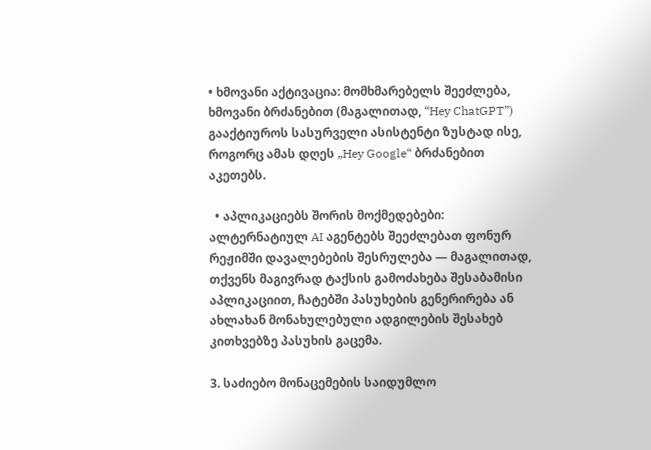• ხმოვანი აქტივაცია: მომხმარებელს შეეძლება, ხმოვანი ბრძანებით (მაგალითად, “Hey ChatGPT”) გააქტიუროს სასურველი ასისტენტი ზუსტად ისე, როგორც ამას დღეს „Hey Google“ ბრძანებით აკეთებს.

  • აპლიკაციებს შორის მოქმედებები: ალტერნატიულ AI აგენტებს შეეძლებათ ფონურ რეჟიმში დავალებების შესრულება — მაგალითად, თქვენს მაგივრად ტაქსის გამოძახება შესაბამისი აპლიკაციით, ჩატებში პასუხების გენერირება ან ახლახან მონახულებული ადგილების შესახებ კითხვებზე პასუხის გაცემა.

3. საძიებო მონაცემების საიდუმლო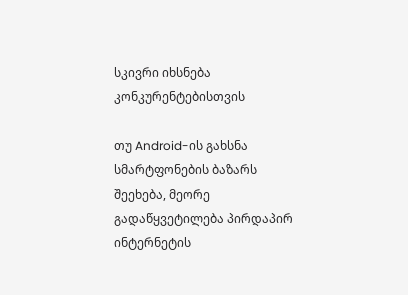სკივრი იხსნება კონკურენტებისთვის

თუ Android-ის გახსნა სმარტფონების ბაზარს შეეხება, მეორე გადაწყვეტილება პირდაპირ ინტერნეტის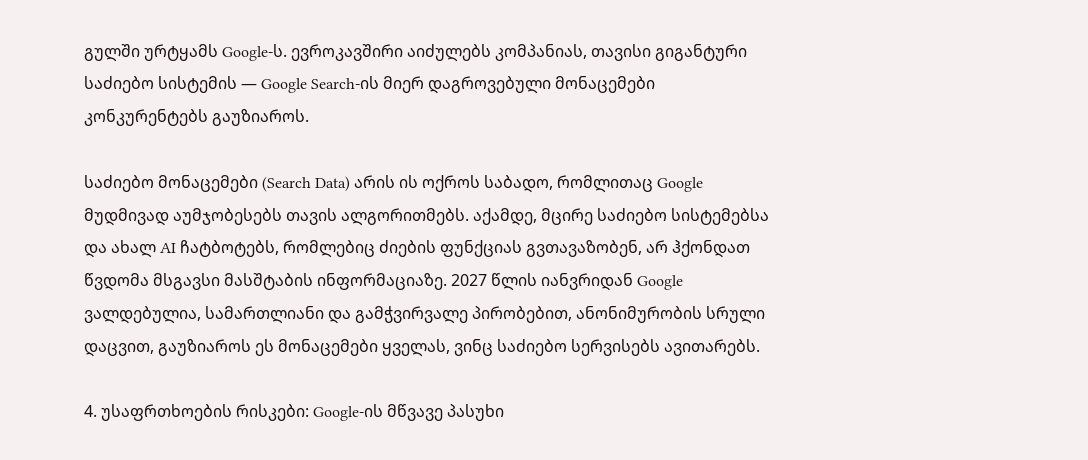გულში ურტყამს Google-ს. ევროკავშირი აიძულებს კომპანიას, თავისი გიგანტური საძიებო სისტემის — Google Search-ის მიერ დაგროვებული მონაცემები კონკურენტებს გაუზიაროს.

საძიებო მონაცემები (Search Data) არის ის ოქროს საბადო, რომლითაც Google მუდმივად აუმჯობესებს თავის ალგორითმებს. აქამდე, მცირე საძიებო სისტემებსა და ახალ AI ჩატბოტებს, რომლებიც ძიების ფუნქციას გვთავაზობენ, არ ჰქონდათ წვდომა მსგავსი მასშტაბის ინფორმაციაზე. 2027 წლის იანვრიდან Google ვალდებულია, სამართლიანი და გამჭვირვალე პირობებით, ანონიმურობის სრული დაცვით, გაუზიაროს ეს მონაცემები ყველას, ვინც საძიებო სერვისებს ავითარებს.

4. უსაფრთხოების რისკები: Google-ის მწვავე პასუხი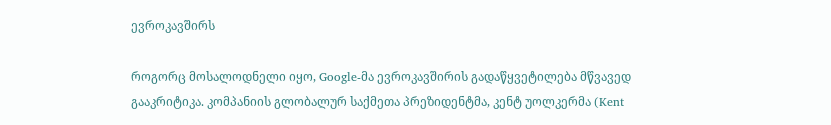ევროკავშირს

როგორც მოსალოდნელი იყო, Google-მა ევროკავშირის გადაწყვეტილება მწვავედ გააკრიტიკა. კომპანიის გლობალურ საქმეთა პრეზიდენტმა, კენტ უოლკერმა (Kent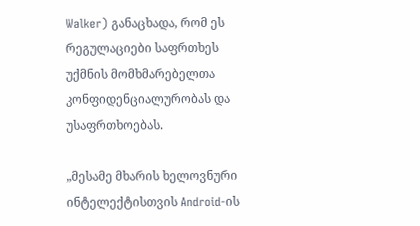Walker) განაცხადა, რომ ეს რეგულაციები საფრთხეს უქმნის მომხმარებელთა კონფიდენციალურობას და უსაფრთხოებას.

„მესამე მხარის ხელოვნური ინტელექტისთვის Android-ის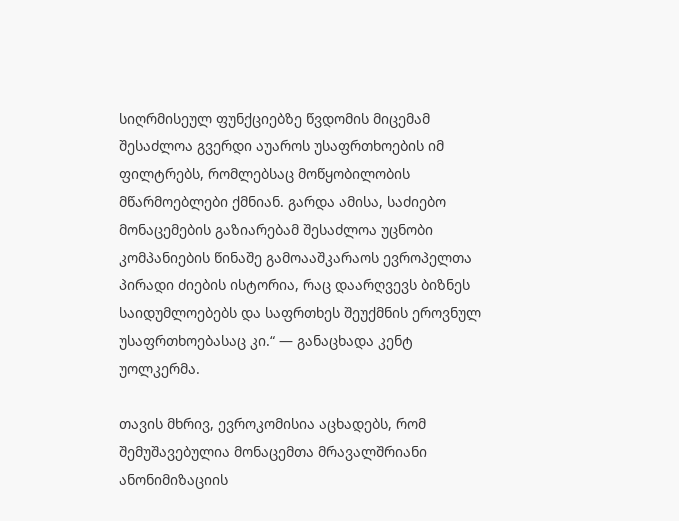სიღრმისეულ ფუნქციებზე წვდომის მიცემამ შესაძლოა გვერდი აუაროს უსაფრთხოების იმ ფილტრებს, რომლებსაც მოწყობილობის მწარმოებლები ქმნიან. გარდა ამისა, საძიებო მონაცემების გაზიარებამ შესაძლოა უცნობი კომპანიების წინაშე გამოააშკარაოს ევროპელთა პირადი ძიების ისტორია, რაც დაარღვევს ბიზნეს საიდუმლოებებს და საფრთხეს შეუქმნის ეროვნულ უსაფრთხოებასაც კი.“ — განაცხადა კენტ უოლკერმა.

თავის მხრივ, ევროკომისია აცხადებს, რომ შემუშავებულია მონაცემთა მრავალშრიანი ანონიმიზაციის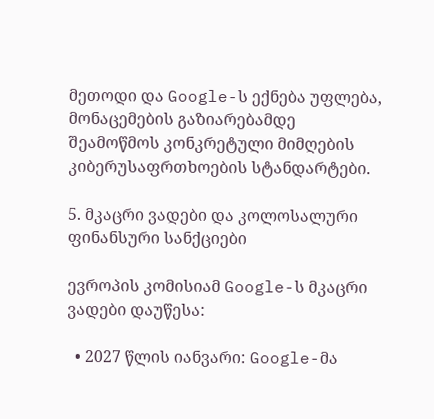მეთოდი და Google-ს ექნება უფლება, მონაცემების გაზიარებამდე შეამოწმოს კონკრეტული მიმღების კიბერუსაფრთხოების სტანდარტები.

5. მკაცრი ვადები და კოლოსალური ფინანსური სანქციები

ევროპის კომისიამ Google-ს მკაცრი ვადები დაუწესა:

  • 2027 წლის იანვარი: Google-მა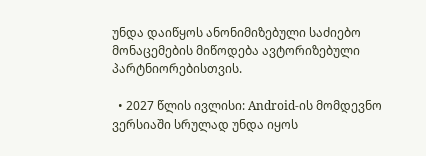უნდა დაიწყოს ანონიმიზებული საძიებო მონაცემების მიწოდება ავტორიზებული პარტნიორებისთვის.

  • 2027 წლის ივლისი: Android-ის მომდევნო ვერსიაში სრულად უნდა იყოს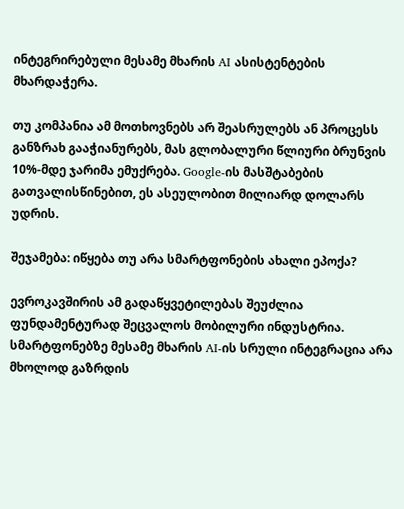ინტეგრირებული მესამე მხარის AI ასისტენტების მხარდაჭერა.

თუ კომპანია ამ მოთხოვნებს არ შეასრულებს ან პროცესს განზრახ გააჭიანურებს, მას გლობალური წლიური ბრუნვის 10%-მდე ჯარიმა ემუქრება. Google-ის მასშტაბების გათვალისწინებით, ეს ასეულობით მილიარდ დოლარს უდრის.

შეჯამება: იწყება თუ არა სმარტფონების ახალი ეპოქა?

ევროკავშირის ამ გადაწყვეტილებას შეუძლია ფუნდამენტურად შეცვალოს მობილური ინდუსტრია. სმარტფონებზე მესამე მხარის AI-ის სრული ინტეგრაცია არა მხოლოდ გაზრდის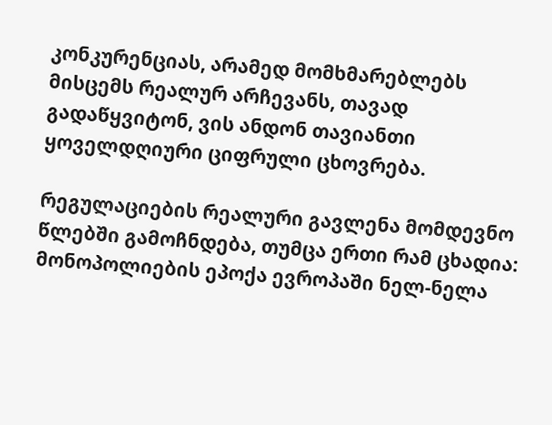კონკურენციას, არამედ მომხმარებლებს მისცემს რეალურ არჩევანს, თავად გადაწყვიტონ, ვის ანდონ თავიანთი ყოველდღიური ციფრული ცხოვრება.

რეგულაციების რეალური გავლენა მომდევნო წლებში გამოჩნდება, თუმცა ერთი რამ ცხადია: მონოპოლიების ეპოქა ევროპაში ნელ-ნელა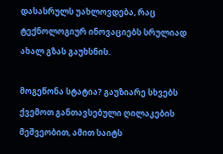დასასრულს უახლოვდება, რაც ტექნოლოგიურ ინოვაციებს სრულიად ახალ გზას გაუხსნის.

მოგეწონა სტატია? გაუზიარე სხვებს ქვემოთ განთავსებული ღილაკების მეშვეობით, ამით საიტს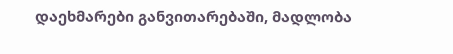დაეხმარები განვითარებაში, მადლობა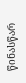წინასწარ